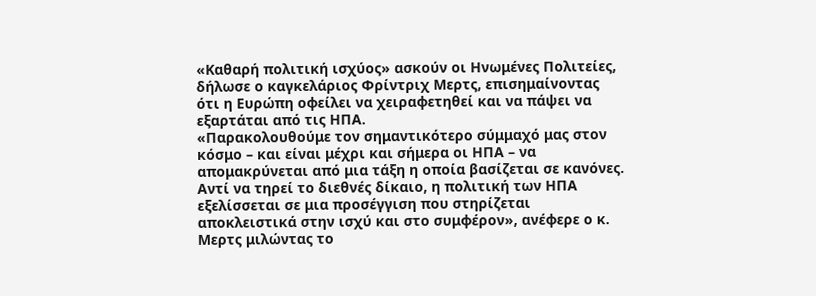«Καθαρή πολιτική ισχύος» ασκούν οι Ηνωμένες Πολιτείες, δήλωσε ο καγκελάριος Φρίντριχ Μερτς, επισημαίνοντας ότι η Ευρώπη οφείλει να χειραφετηθεί και να πάψει να εξαρτάται από τις ΗΠΑ.
«Παρακολουθούμε τον σημαντικότερο σύμμαχό μας στον κόσμο – και είναι μέχρι και σήμερα οι ΗΠΑ – να απομακρύνεται από μια τάξη η οποία βασίζεται σε κανόνες. Αντί να τηρεί το διεθνές δίκαιο, η πολιτική των ΗΠΑ εξελίσσεται σε μια προσέγγιση που στηρίζεται αποκλειστικά στην ισχύ και στο συμφέρον», ανέφερε ο κ. Μερτς μιλώντας το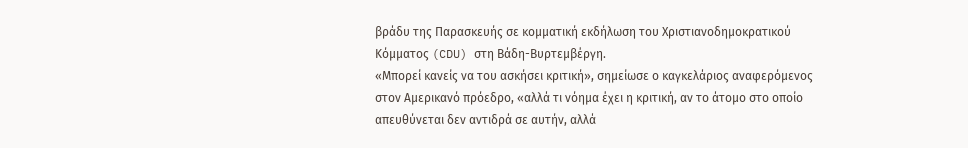βράδυ της Παρασκευής σε κομματική εκδήλωση του Χριστιανοδημοκρατικού Κόμματος (CDU) στη Βάδη-Βυρτεμβέργη.
«Μπορεί κανείς να του ασκήσει κριτική», σημείωσε ο καγκελάριος αναφερόμενος στον Αμερικανό πρόεδρο, «αλλά τι νόημα έχει η κριτική, αν το άτομο στο οποίο απευθύνεται δεν αντιδρά σε αυτήν, αλλά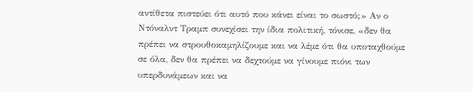αντίθετα πιστεύει ότι αυτό που κάνει είναι το σωστό;» Αν ο Ντόναλντ Τραμπ συνεχίσει την ίδια πολιτική, τόνισε, «δεν θα πρέπει να στρουθοκαμηλίζουμε και να λέμε ότι θα υποταχθούμε σε όλα, δεν θα πρέπει να δεχτούμε να γίνουμε πιόνι των υπερδυνάμεων και να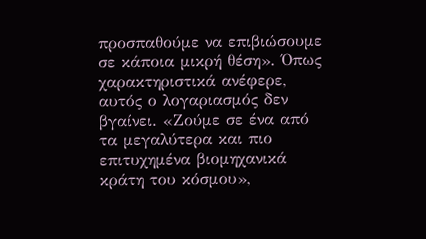προσπαθούμε να επιβιώσουμε σε κάποια μικρή θέση». Όπως χαρακτηριστικά ανέφερε, αυτός ο λογαριασμός δεν βγαίνει. «Ζούμε σε ένα από τα μεγαλύτερα και πιο επιτυχημένα βιομηχανικά κράτη του κόσμου»,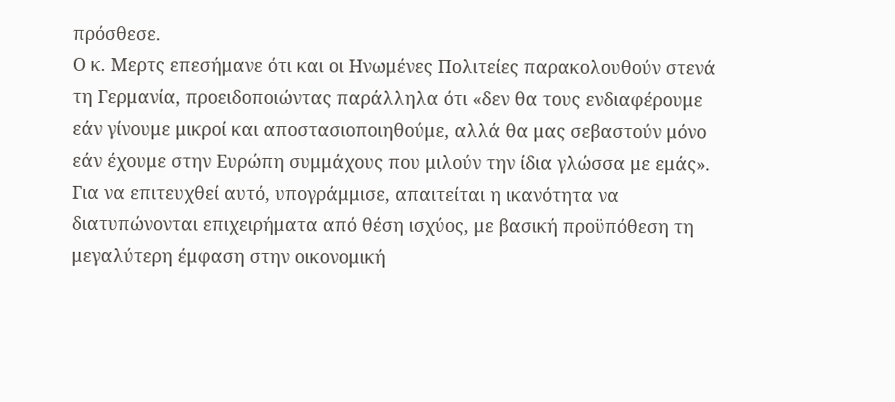πρόσθεσε.
Ο κ. Μερτς επεσήμανε ότι και οι Ηνωμένες Πολιτείες παρακολουθούν στενά τη Γερμανία, προειδοποιώντας παράλληλα ότι «δεν θα τους ενδιαφέρουμε εάν γίνουμε μικροί και αποστασιοποιηθούμε, αλλά θα μας σεβαστούν μόνο εάν έχουμε στην Ευρώπη συμμάχους που μιλούν την ίδια γλώσσα με εμάς». Για να επιτευχθεί αυτό, υπογράμμισε, απαιτείται η ικανότητα να διατυπώνονται επιχειρήματα από θέση ισχύος, με βασική προϋπόθεση τη μεγαλύτερη έμφαση στην οικονομική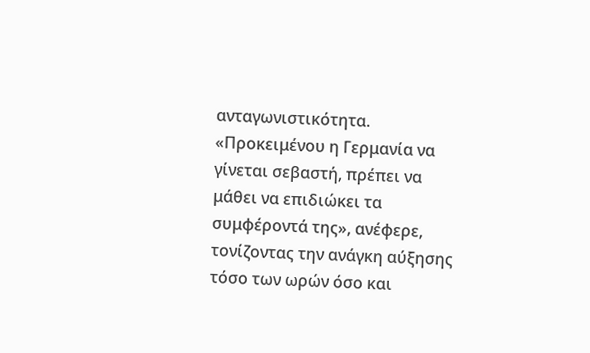ανταγωνιστικότητα.
«Προκειμένου η Γερμανία να γίνεται σεβαστή, πρέπει να μάθει να επιδιώκει τα συμφέροντά της», ανέφερε, τονίζοντας την ανάγκη αύξησης τόσο των ωρών όσο και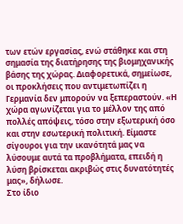των ετών εργασίας, ενώ στάθηκε και στη σημασία της διατήρησης της βιομηχανικής βάσης της χώρας. Διαφορετικά, σημείωσε, οι προκλήσεις που αντιμετωπίζει η Γερμανία δεν μπορούν να ξεπεραστούν. «Η χώρα αγωνίζεται για το μέλλον της από πολλές απόψεις, τόσο στην εξωτερική όσο και στην εσωτερική πολιτική. Είμαστε σίγουροι για την ικανότητά μας να λύσουμε αυτά τα προβλήματα, επειδή η λύση βρίσκεται ακριβώς στις δυνατότητές μας», δήλωσε.
Στο ίδιο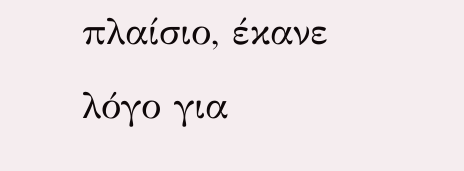πλαίσιο, έκανε λόγο για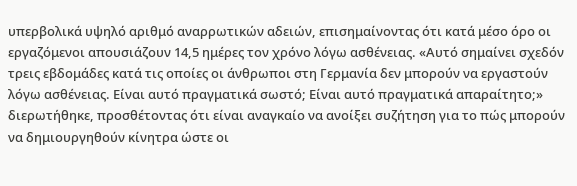υπερβολικά υψηλό αριθμό αναρρωτικών αδειών, επισημαίνοντας ότι κατά μέσο όρο οι εργαζόμενοι απουσιάζουν 14,5 ημέρες τον χρόνο λόγω ασθένειας. «Αυτό σημαίνει σχεδόν τρεις εβδομάδες κατά τις οποίες οι άνθρωποι στη Γερμανία δεν μπορούν να εργαστούν λόγω ασθένειας. Είναι αυτό πραγματικά σωστό; Είναι αυτό πραγματικά απαραίτητο;» διερωτήθηκε, προσθέτοντας ότι είναι αναγκαίο να ανοίξει συζήτηση για το πώς μπορούν να δημιουργηθούν κίνητρα ώστε οι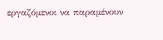εργαζόμενοι να παραμένουν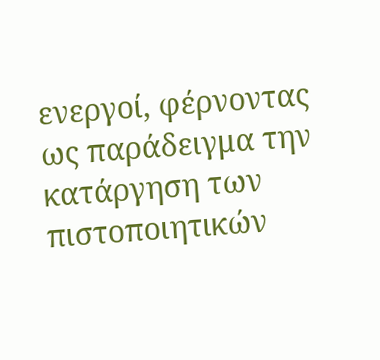ενεργοί, φέρνοντας ως παράδειγμα την κατάργηση των πιστοποιητικών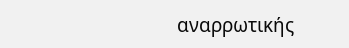αναρρωτικής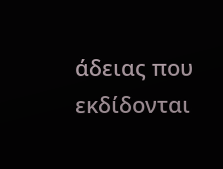άδειας που εκδίδονται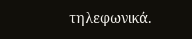τηλεφωνικά.